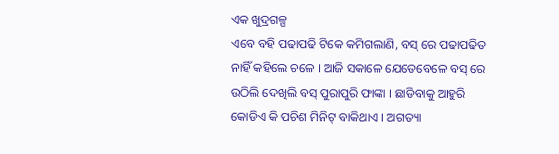ଏକ ଖୁଦ୍ରଗଳ୍ପ
ଏବେ ବହି ପଢାପଢି ଟିକେ କମିଗଲାଣି, ବସ୍ ରେ ପଢାପଢିତ ନାହିଁ କହିଲେ ଚଳେ । ଆଜି ସକାଳେ ଯେତେବେଳେ ବସ୍ ରେ ଉଠିଲି ଦେଖିଲି ବସ୍ ପୁରାପୁରି ଫାଙ୍କା । ଛାଡିବାକୁ ଆହୁରି କୋଡିଏ କି ପଚିଶ ମିନିଟ୍ ବାକିଥାଏ । ଅଗତ୍ୟା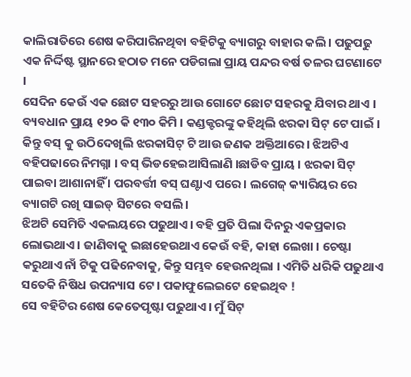କାଲିରାତିରେ ଶେଷ କରିପାରିନଥିବା ବହିଟିକୁ ବ୍ୟାଗରୁ ବାହାର କଲି । ପଢୁପଢୁ ଏକ ନିର୍ଦ୍ଦିଷ୍ଟ ସ୍ଥାନରେ ହଠାତ ମନେ ପଡିଗଲା ପ୍ରାୟ ପନ୍ଦର ବର୍ଷ ତଳର ଘଟଣାଟେ ।
ସେଦିନ କେଉଁ ଏକ ଛୋଟ ସହରରୁ ଆଉ ଗୋଟେ ଛୋଟ ସହରକୁ ଯିବାର ଥାଏ । ବ୍ୟବଧାନ ପ୍ରାୟ ୧୨୦ କି ୧୩୦ କିମି । କଣ୍ଡକ୍ଟରଙ୍କୁ କହିଥିଲି ଝରକା ସିଟ୍ ଟେ ପାଇଁ । କିନ୍ତୁ ବସ୍ କୁ ଉଠିଦେଖିଲି ଝରକାସିଟ୍ ଟି ଆଉ ଜଣକ ଅକ୍ତିଆରେ । ଝିଅଟିଏ ବହିପଢାରେ ନିମଗ୍ନା । ବସ୍ ଭିଡହେଇଆସିଲାଣି ।ଛାଡିବ ପ୍ରାୟ । ଝରକା ସିଟ୍ ପାଇବା ଆଶାନାହିଁ । ପରବର୍ତ୍ତୀ ବସ୍ ଘଣ୍ଟାଏ ପରେ । ଲଗେଜ୍ କ୍ୟାରିୟର ରେ ବ୍ୟାଗଟି ରଖି ସାଇଡ୍ ସିଟରେ ବସଲି ।
ଝିଅଟି ସେମିତି ଏକଲୟରେ ପଢୁଥାଏ। ବହି ପ୍ରତି ପିଲା ଦିନରୁ ଏକପ୍ରକାର ଲୋଭଥାଏ । ଜାଣିବାକୁ ଇଛାହେଉଥାଏ କେଉଁ ବହି, କାହା ଲେଖା । ଚେଷ୍ଟା କରୁଥାଏ ନାଁ ଟିକୁ ପଢିନେବାକୁ, କିନ୍ତୁ ସମ୍ଭବ ହେଉନଥିଲା । ଏମିତି ଧରିକି ପଢୁଥାଏ ସତେକି ନିଷିଧ ଉପନ୍ୟାସ ଟେ । ପକାଫୁଲେଇଟେ ହେଇଥିବ !
ସେ ବହିଟିର ଶେଷ କେତେପୃଷ୍ଟା ପଢୁଥାଏ । ମୁଁ ସିଟ୍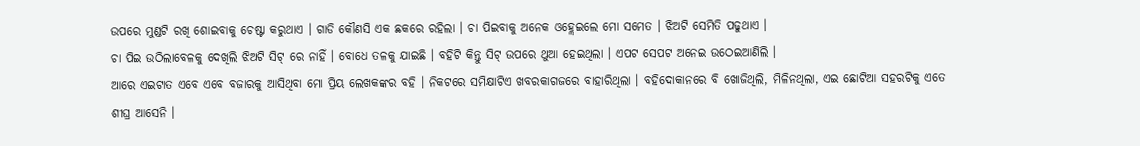ଉପରେ ମୁଣ୍ଡଟି ରଖି ଶୋଇବାକୁ ଚେଷ୍ଟା କରୁଥାଏ । ଗାଡି କୌଣସି ଏକ ଛକରେ ରହିଲା । ଚା ପିଇବାକୁ ଅନେକ ଓହ୍ଲେଇଲେ ମୋ ସମେତ । ଝିଅଟି ସେମିତି ପଢୁଥାଏ ।
ଚା ପିଇ ଉଠିଲାବେଳକୁ ଦେଖିଲି ଝିଅଟି ସିଟ୍ ରେ ନାହିଁ । ବୋଧେ ତଳକୁ ଯାଇଛି । ବହିଟି କିନ୍ତୁ ସିଟ୍ ଉପରେ ଥୁଆ ହେଇଥିଲା । ଏପଟ ସେପଟ ଅନେଇ ଉଠେଇଆଣିଲି ।
ଆରେ ଏଇଟାତ ଏବେ ଏବେ ବଜାରକୁ ଆସିଥିବା ମୋ ପ୍ରିୟ ଲେଖକଙ୍କର ବହି । ନିକଟରେ ସମିକ୍ଷାଟିଏ ଖବରକାଗଜରେ ବାହାରିଥିଲା । ବହିଦୋକାନରେ ବି ଖୋଜିଥିଲି, ମିଳିନଥିଲା, ଏଇ ଛୋଟିଆ ସହରଟିକୁ ଏତେ ଶୀଘ୍ର ଆସେନି ।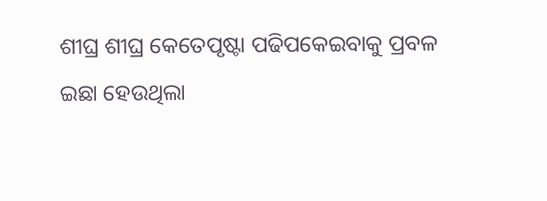ଶୀଘ୍ର ଶୀଘ୍ର କେତେପୃଷ୍ଟା ପଢିପକେଇବାକୁ ପ୍ରବଳ ଇଛା ହେଉଥିଲା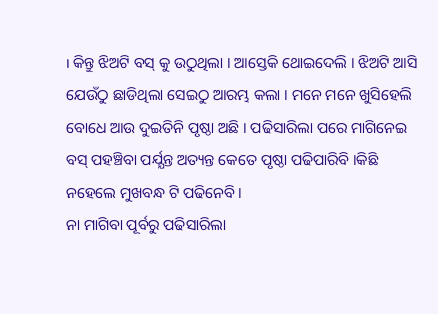। କିନ୍ତୁ ଝିଅଟି ବସ୍ କୁ ଉଠୁଥିଲା । ଆସ୍ତେକି ଥୋଇଦେଲି । ଝିଅଟି ଆସି ଯେଉଁଠୁ ଛାଡିଥିଲା ସେଇଠୁ ଆରମ୍ଭ କଲା । ମନେ ମନେ ଖୁସିହେଲି ବୋଧେ ଆଉ ଦୁଇତିନି ପୃଷ୍ଠା ଅଛି । ପଢିସାରିଲା ପରେ ମାଗିନେଇ ବସ୍ ପହଞ୍ଚିବା ପର୍ଯ୍ଯନ୍ତ ଅତ୍ୟନ୍ତ କେତେ ପୃଷ୍ଠା ପଢିପାରିବି ।କିଛି ନହେଲେ ମୁଖବନ୍ଧ ଟି ପଢିନେବି ।
ନା ମାଗିବା ପୂର୍ବରୁ ପଢିସାରିଲା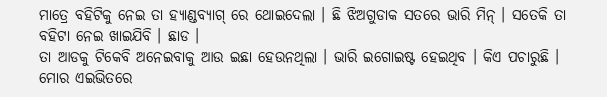ମାତ୍ରେ ବହିଟିକୁ ନେଇ ତା ହ୍ୟାଣ୍ଡବ୍ୟାଗ୍ ରେ ଥୋଇଦେଲା । ଛି ଝିଅଗୁଡାକ ସତରେ ଭାରି ମିନ୍ । ସତେକି ତା ବହିଟା ନେଇ ଖାଇଯିବି । ଛାଡ ।
ତା ଆଡକୁ ଟିକେବି ଅନେଇବାକୁ ଆଉ ଇଛା ହେଉନଥିଲା । ଭାରି ଇଗୋଇଷ୍ଟ ହେଇଥିବ । କିଏ ପଚାରୁଛି ।
ମୋର ଏଇଭିତରେ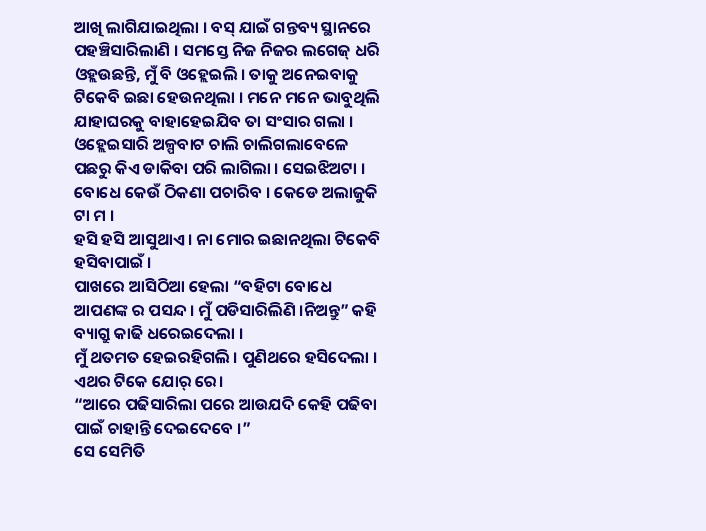ଆଖି ଲାଗିଯାଇଥିଲା । ବସ୍ ଯାଇଁ ଗନ୍ତବ୍ୟ ସ୍ଥାନରେ ପହଞ୍ଚିସାରିଲାଣି । ସମସ୍ତେ ନିଜ ନିଜର ଲଗେଜ୍ ଧରି ଓହ୍ଲଉଛନ୍ତି, ମୁଁ ବି ଓହ୍ଲେଇଲି । ତାକୁ ଅନେଇବାକୁ ଟିକେବି ଇଛା ହେଉନଥିଲା । ମନେ ମନେ ଭାବୁଥିଲି ଯାହାଘରକୁ ବାହାହେଇଯିବ ତା ସଂସାର ଗଲା ।
ଓହ୍ଲେଇସାରି ଅଳ୍ପବାଟ ଚାଲି ଚାଲିଗଲାବେଳେ ପଛରୁ କିଏ ଡାକିବା ପରି ଲାଗିଲା । ସେଇଝିଅଟା । ବୋଧେ କେଉଁ ଠିକଣା ପଚାରିବ । କେଡେ ଅଲାଜୁକି ଟା ମ ।
ହସି ହସି ଆସୁଥାଏ । ନା ମୋର ଇଛାନଥିଲା ଟିକେବି ହସିବାପାଇଁ ।
ପାଖରେ ଆସିଠିଆ ହେଲା “ବହିଟା ବୋଧେ ଆପଣଙ୍କ ର ପସନ୍ଦ । ମୁଁ ପଡିସାରିଲିଣି ।ନିଅନ୍ତୁ” କହି ବ୍ୟାଗ୍ରୁ କାଢି ଧରେଇଦେଲା ।
ମୁଁ ଥତମତ ହେଇରହିଗଲି । ପୁଣିଥରେ ହସିଦେଲା । ଏଥର ଟିକେ ଯୋର୍ ରେ।
“ଆରେ ପଢିସାରିଲା ପରେ ଆଉଯଦି କେହି ପଢିବା ପାଇଁ ଚାହାନ୍ତି ଦେଇଦେବେ ।”
ସେ ସେମିତି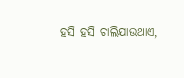ହସି ହସି ଚାଲିଯାଉଥାଏ,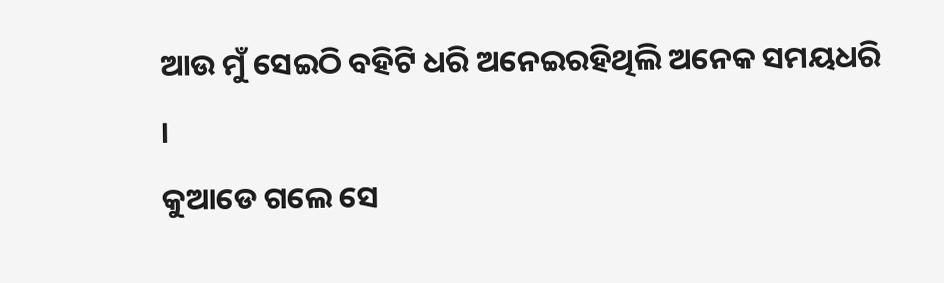ଆଉ ମୁଁ ସେଇଠି ବହିଟି ଧରି ଅନେଇରହିଥିଲି ଅନେକ ସମୟଧରି ।
କୁଆଡେ ଗଲେ ସେ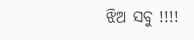ଝିଅ ସବୁ !!!!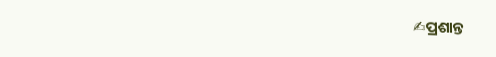✍ପ୍ରଶାନ୍ତ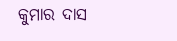କୁମାର ଦାସ